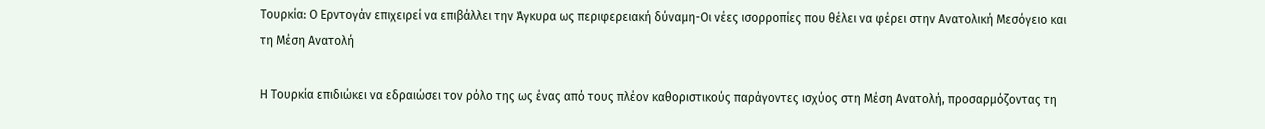Τουρκία: Ο Ερντογάν επιχειρεί να επιβάλλει την Άγκυρα ως περιφερειακή δύναμη-Οι νέες ισορροπίες που θέλει να φέρει στην Ανατολική Μεσόγειο και τη Μέση Ανατολή

Η Τουρκία επιδιώκει να εδραιώσει τον ρόλο της ως ένας από τους πλέον καθοριστικούς παράγοντες ισχύος στη Μέση Ανατολή, προσαρμόζοντας τη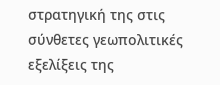στρατηγική της στις σύνθετες γεωπολιτικές εξελίξεις της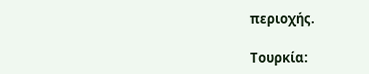περιοχής.

Τουρκία: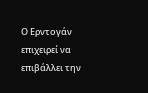Ο Ερντογάν επιχειρεί να επιβάλλει την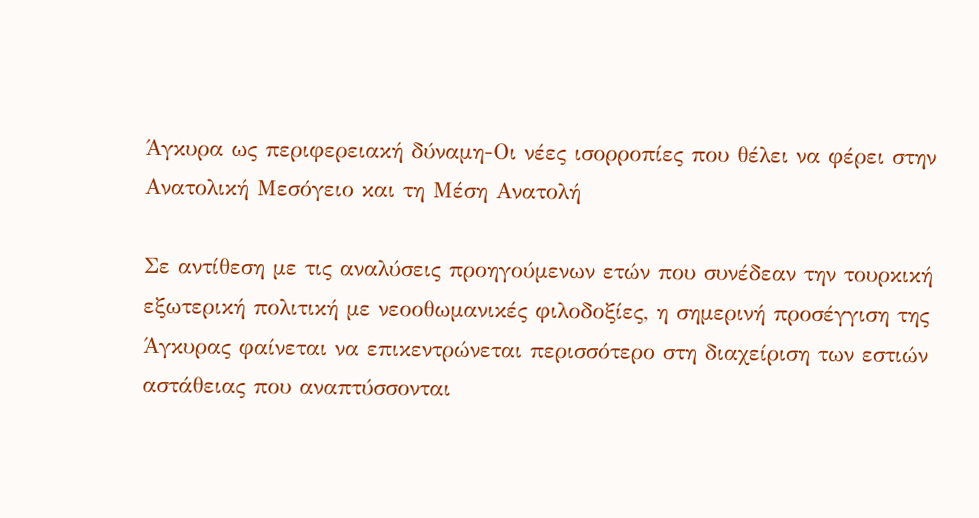Άγκυρα ως περιφερειακή δύναμη-Οι νέες ισορροπίες που θέλει να φέρει στην Ανατολική Μεσόγειο και τη Μέση Ανατολή

Σε αντίθεση με τις αναλύσεις προηγούμενων ετών που συνέδεαν την τουρκική εξωτερική πολιτική με νεοοθωμανικές φιλοδοξίες, η σημερινή προσέγγιση της Άγκυρας φαίνεται να επικεντρώνεται περισσότερο στη διαχείριση των εστιών αστάθειας που αναπτύσσονται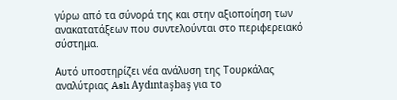γύρω από τα σύνορά της και στην αξιοποίηση των ανακατατάξεων που συντελούνται στο περιφερειακό σύστημα.

Αυτό υποστηρίζει νέα ανάλυση της Τουρκάλας αναλύτριας Aslı Aydıntaşbaş για το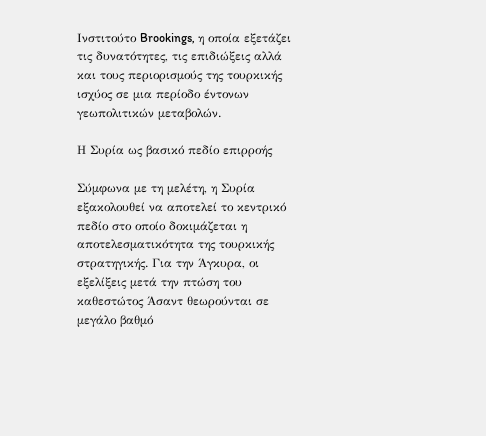Ινστιτούτο Brookings, η οποία εξετάζει τις δυνατότητες, τις επιδιώξεις αλλά και τους περιορισμούς της τουρκικής ισχύος σε μια περίοδο έντονων γεωπολιτικών μεταβολών.

Η Συρία ως βασικό πεδίο επιρροής

Σύμφωνα με τη μελέτη, η Συρία εξακολουθεί να αποτελεί το κεντρικό πεδίο στο οποίο δοκιμάζεται η αποτελεσματικότητα της τουρκικής στρατηγικής. Για την Άγκυρα, οι εξελίξεις μετά την πτώση του καθεστώτος Άσαντ θεωρούνται σε μεγάλο βαθμό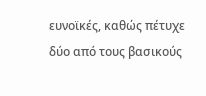ευνοϊκές, καθώς πέτυχε δύο από τους βασικούς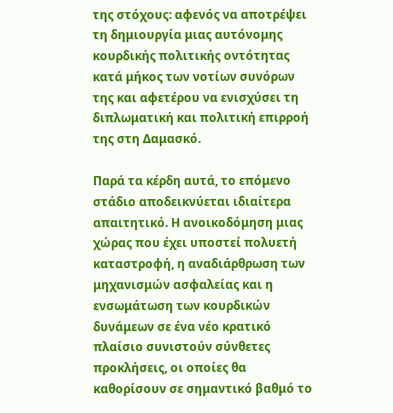της στόχους: αφενός να αποτρέψει τη δημιουργία μιας αυτόνομης κουρδικής πολιτικής οντότητας κατά μήκος των νοτίων συνόρων της και αφετέρου να ενισχύσει τη διπλωματική και πολιτική επιρροή της στη Δαμασκό.

Παρά τα κέρδη αυτά, το επόμενο στάδιο αποδεικνύεται ιδιαίτερα απαιτητικό. Η ανοικοδόμηση μιας χώρας που έχει υποστεί πολυετή καταστροφή, η αναδιάρθρωση των μηχανισμών ασφαλείας και η ενσωμάτωση των κουρδικών δυνάμεων σε ένα νέο κρατικό πλαίσιο συνιστούν σύνθετες προκλήσεις, οι οποίες θα καθορίσουν σε σημαντικό βαθμό το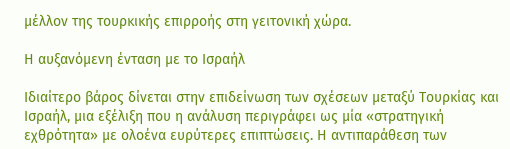μέλλον της τουρκικής επιρροής στη γειτονική χώρα.

Η αυξανόμενη ένταση με το Ισραήλ

Ιδιαίτερο βάρος δίνεται στην επιδείνωση των σχέσεων μεταξύ Τουρκίας και Ισραήλ, μια εξέλιξη που η ανάλυση περιγράφει ως μία «στρατηγική εχθρότητα» με ολοένα ευρύτερες επιπτώσεις. Η αντιπαράθεση των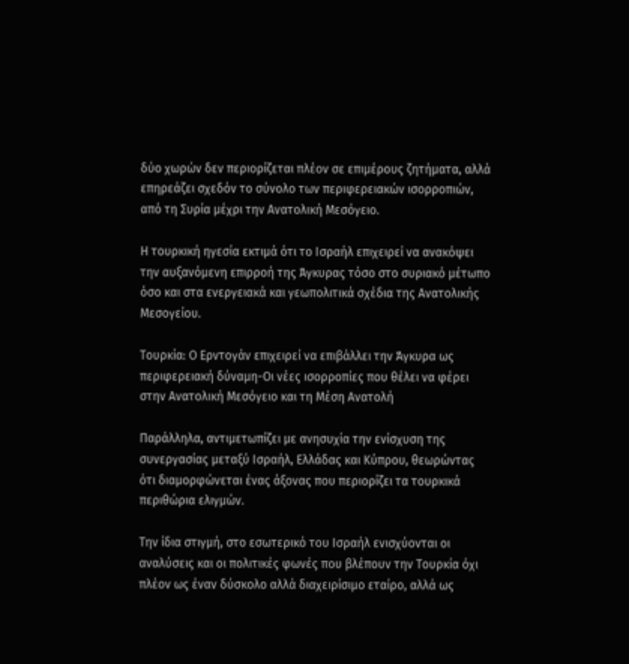δύο χωρών δεν περιορίζεται πλέον σε επιμέρους ζητήματα, αλλά επηρεάζει σχεδόν το σύνολο των περιφερειακών ισορροπιών, από τη Συρία μέχρι την Ανατολική Μεσόγειο.

Η τουρκική ηγεσία εκτιμά ότι το Ισραήλ επιχειρεί να ανακόψει την αυξανόμενη επιρροή της Άγκυρας τόσο στο συριακό μέτωπο όσο και στα ενεργειακά και γεωπολιτικά σχέδια της Ανατολικής Μεσογείου.

Τουρκία: Ο Ερντογάν επιχειρεί να επιβάλλει την Άγκυρα ως περιφερειακή δύναμη-Οι νέες ισορροπίες που θέλει να φέρει στην Ανατολική Μεσόγειο και τη Μέση Ανατολή

Παράλληλα, αντιμετωπίζει με ανησυχία την ενίσχυση της συνεργασίας μεταξύ Ισραήλ, Ελλάδας και Κύπρου, θεωρώντας ότι διαμορφώνεται ένας άξονας που περιορίζει τα τουρκικά περιθώρια ελιγμών.

Την ίδια στιγμή, στο εσωτερικό του Ισραήλ ενισχύονται οι αναλύσεις και οι πολιτικές φωνές που βλέπουν την Τουρκία όχι πλέον ως έναν δύσκολο αλλά διαχειρίσιμο εταίρο, αλλά ως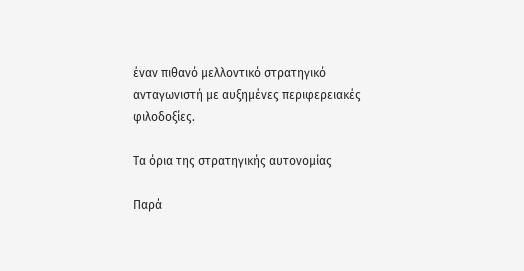έναν πιθανό μελλοντικό στρατηγικό ανταγωνιστή με αυξημένες περιφερειακές φιλοδοξίες.

Τα όρια της στρατηγικής αυτονομίας

Παρά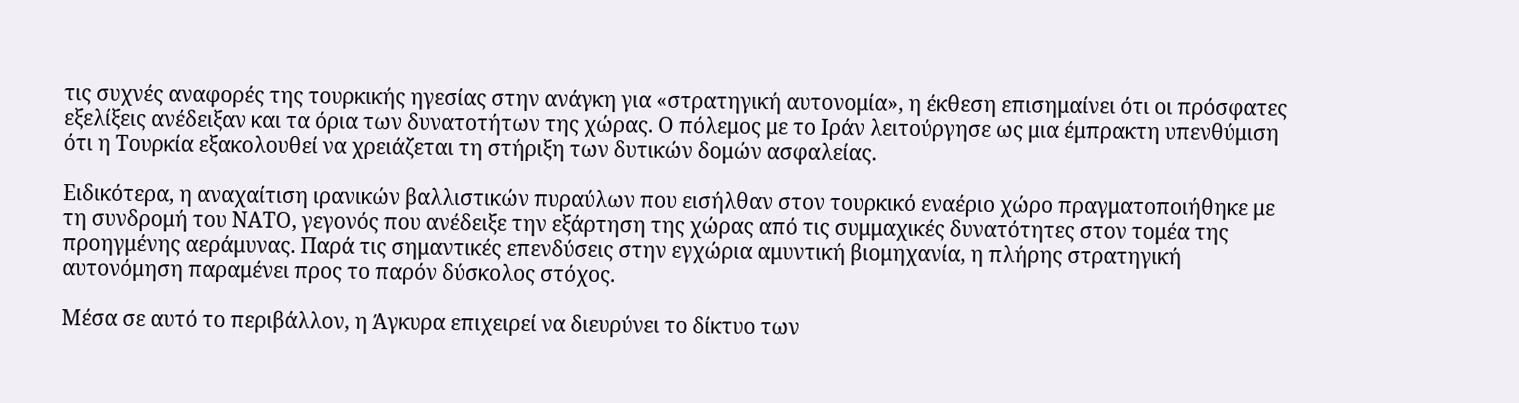τις συχνές αναφορές της τουρκικής ηγεσίας στην ανάγκη για «στρατηγική αυτονομία», η έκθεση επισημαίνει ότι οι πρόσφατες εξελίξεις ανέδειξαν και τα όρια των δυνατοτήτων της χώρας. Ο πόλεμος με το Ιράν λειτούργησε ως μια έμπρακτη υπενθύμιση ότι η Τουρκία εξακολουθεί να χρειάζεται τη στήριξη των δυτικών δομών ασφαλείας.

Ειδικότερα, η αναχαίτιση ιρανικών βαλλιστικών πυραύλων που εισήλθαν στον τουρκικό εναέριο χώρο πραγματοποιήθηκε με τη συνδρομή του ΝΑΤΟ, γεγονός που ανέδειξε την εξάρτηση της χώρας από τις συμμαχικές δυνατότητες στον τομέα της προηγμένης αεράμυνας. Παρά τις σημαντικές επενδύσεις στην εγχώρια αμυντική βιομηχανία, η πλήρης στρατηγική αυτονόμηση παραμένει προς το παρόν δύσκολος στόχος.

Μέσα σε αυτό το περιβάλλον, η Άγκυρα επιχειρεί να διευρύνει το δίκτυο των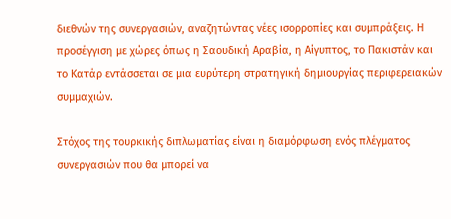διεθνών της συνεργασιών, αναζητώντας νέες ισορροπίες και συμπράξεις. Η προσέγγιση με χώρες όπως η Σαουδική Αραβία, η Αίγυπτος, το Πακιστάν και το Κατάρ εντάσσεται σε μια ευρύτερη στρατηγική δημιουργίας περιφερειακών συμμαχιών.

Στόχος της τουρκικής διπλωματίας είναι η διαμόρφωση ενός πλέγματος συνεργασιών που θα μπορεί να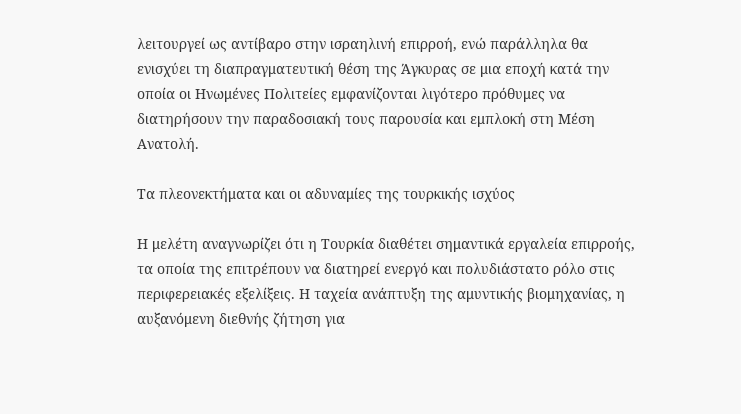λειτουργεί ως αντίβαρο στην ισραηλινή επιρροή, ενώ παράλληλα θα ενισχύει τη διαπραγματευτική θέση της Άγκυρας σε μια εποχή κατά την οποία οι Ηνωμένες Πολιτείες εμφανίζονται λιγότερο πρόθυμες να διατηρήσουν την παραδοσιακή τους παρουσία και εμπλοκή στη Μέση Ανατολή.

Τα πλεονεκτήματα και οι αδυναμίες της τουρκικής ισχύος

Η μελέτη αναγνωρίζει ότι η Τουρκία διαθέτει σημαντικά εργαλεία επιρροής, τα οποία της επιτρέπουν να διατηρεί ενεργό και πολυδιάστατο ρόλο στις περιφερειακές εξελίξεις. Η ταχεία ανάπτυξη της αμυντικής βιομηχανίας, η αυξανόμενη διεθνής ζήτηση για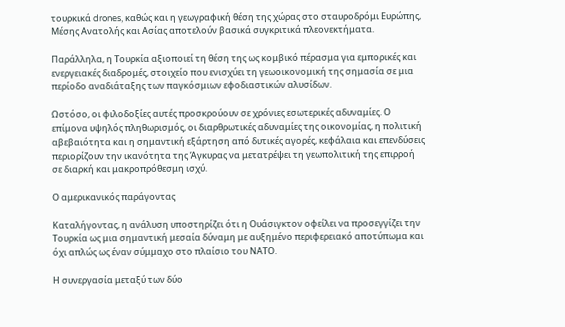τουρκικά drones, καθώς και η γεωγραφική θέση της χώρας στο σταυροδρόμι Ευρώπης, Μέσης Ανατολής και Ασίας αποτελούν βασικά συγκριτικά πλεονεκτήματα.

Παράλληλα, η Τουρκία αξιοποιεί τη θέση της ως κομβικό πέρασμα για εμπορικές και ενεργειακές διαδρομές, στοιχείο που ενισχύει τη γεωοικονομική της σημασία σε μια περίοδο αναδιάταξης των παγκόσμιων εφοδιαστικών αλυσίδων.

Ωστόσο, οι φιλοδοξίες αυτές προσκρούουν σε χρόνιες εσωτερικές αδυναμίες. Ο επίμονα υψηλός πληθωρισμός, οι διαρθρωτικές αδυναμίες της οικονομίας, η πολιτική αβεβαιότητα και η σημαντική εξάρτηση από δυτικές αγορές, κεφάλαια και επενδύσεις περιορίζουν την ικανότητα της Άγκυρας να μετατρέψει τη γεωπολιτική της επιρροή σε διαρκή και μακροπρόθεσμη ισχύ.

Ο αμερικανικός παράγοντας

Καταλήγοντας, η ανάλυση υποστηρίζει ότι η Ουάσιγκτον οφείλει να προσεγγίζει την Τουρκία ως μια σημαντική μεσαία δύναμη με αυξημένο περιφερειακό αποτύπωμα και όχι απλώς ως έναν σύμμαχο στο πλαίσιο του ΝΑΤΟ.

Η συνεργασία μεταξύ των δύο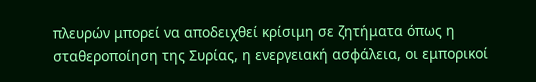πλευρών μπορεί να αποδειχθεί κρίσιμη σε ζητήματα όπως η σταθεροποίηση της Συρίας, η ενεργειακή ασφάλεια, οι εμπορικοί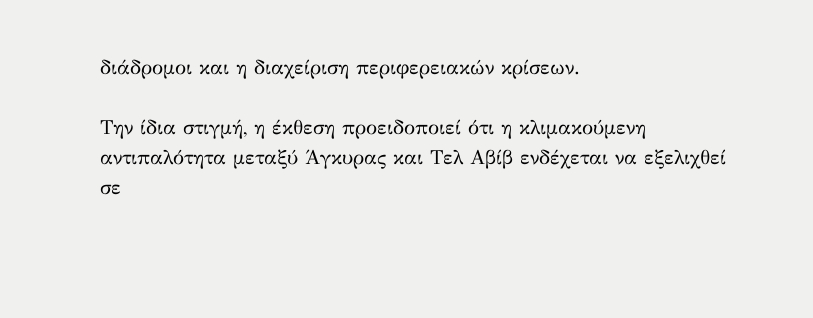διάδρομοι και η διαχείριση περιφερειακών κρίσεων.

Την ίδια στιγμή, η έκθεση προειδοποιεί ότι η κλιμακούμενη αντιπαλότητα μεταξύ Άγκυρας και Τελ Αβίβ ενδέχεται να εξελιχθεί σε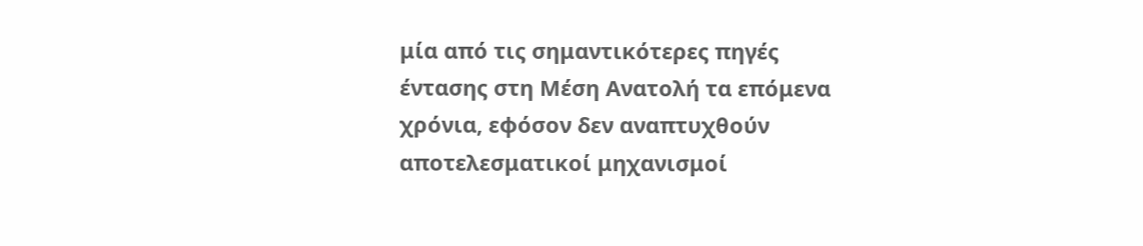μία από τις σημαντικότερες πηγές έντασης στη Μέση Ανατολή τα επόμενα χρόνια, εφόσον δεν αναπτυχθούν αποτελεσματικοί μηχανισμοί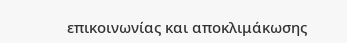επικοινωνίας και αποκλιμάκωσης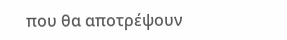που θα αποτρέψουν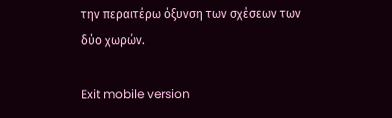την περαιτέρω όξυνση των σχέσεων των δύο χωρών.

Exit mobile version